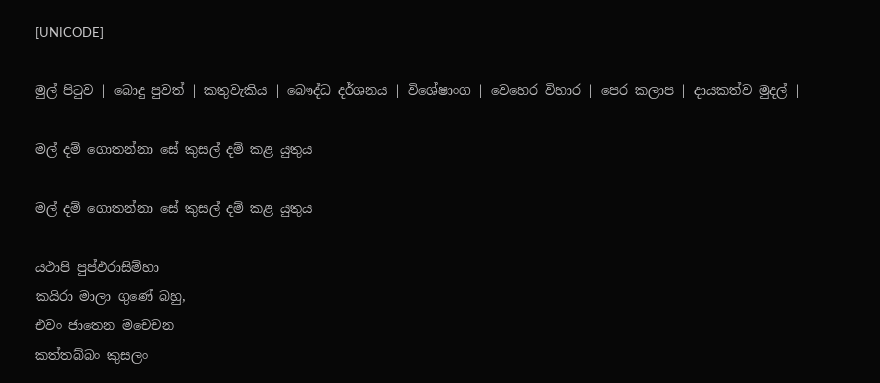[UNICODE]

මුල් පිටුව | බොදු පුවත් | කතුවැකිය | බෞද්ධ දර්ශනය | විශේෂාංග | වෙහෙර විහාර | පෙර කලාප | දායකත්ව මුදල් |

මල් දම් ගොතන්නා සේ කුසල් දම් කළ යුතුය

මල් දම් ගොතන්නා සේ කුසල් දම් කළ යුතුය

යථාපි පුප්ඵරාසිම්හා
කයිරා මාලා ගුණේ බහු,
එවං ජාතෙන මචෙචන
කත්තබ්බං කුසලං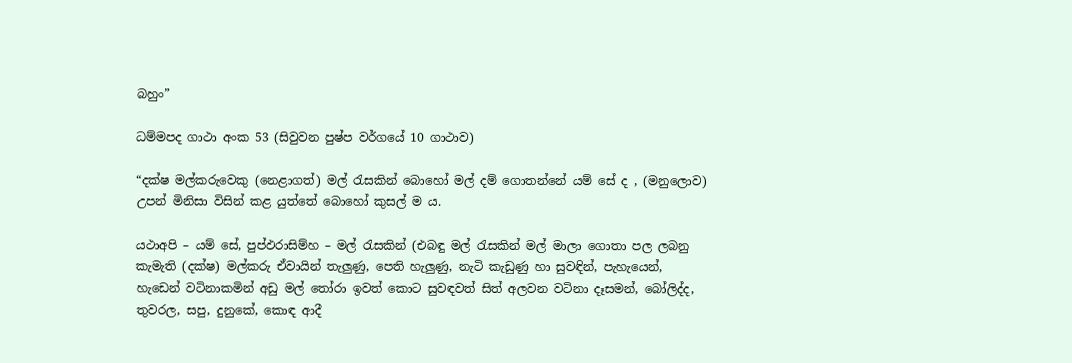බහුං”

ධම්මපද ගාථා අංක 53 (සිවුවන පුෂ්ප වර්ගයේ 10 ගාථාව)

“දක්ෂ මල්කරුවෙකු (නෙළාගත්) මල් රැසකින් බොහෝ මල් දම් ගොතන්නේ යම් සේ ද , (මනුලොව) උපන් මිනිසා විසින් කළ යුත්තේ බොහෝ කුසල් ම ය.

යථාඅපි – යම් සේ, පුප්ඵරාසිම්හ – මල් රැසකින් (එබඳු මල් රැසකින් මල් මාලා ගොතා පල ලබනු කැමැති (දක්ෂ) මල්කරු ඒවායින් තැලුණු, පෙති හැලුණු, නැටි කැඩුණු හා සුවඳින්, පැහැයෙන්, හැඩෙන් වටිනාකමින් අඩු මල් තෝරා ඉවත් කොට සුවඳවත් සිත් අලවන වටිනා දෑසමන්, බෝලිද්ද, තුවරල, සපු, දුනුකේ, කොඳ ආදී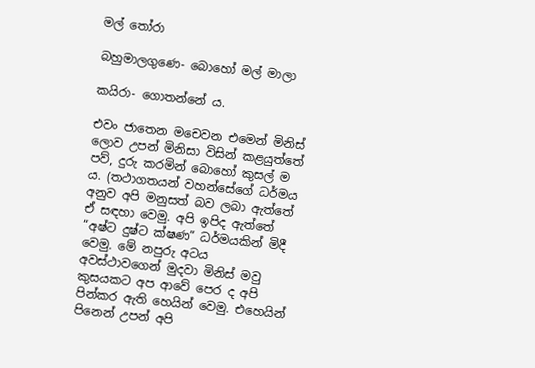මල් තෝරා

බහුමාලගුණෙ- බොහෝ මල් මාලා

කයිරා- ගොතන්නේ ය.

එවං ජාතෙන මචෙවන එමෙන් මිනිස් ලොව උපන් මිනිසා විසින් කළයුත්තේ පව්, දුරු කරමින් බොහෝ කුසල් ම ය. (තථාගතයන් වහන්සේගේ ධර්මය අනුව අපි මනුසත් බව ලබා ඇත්තේ ඒ සඳහා වෙමු. අපි ඉපිද ඇත්තේ “අෂ්ට දුෂ්ට ක්ෂණ” ධර්මයකින් මිදී වෙමු. මේ නපුරු අටය අවස්ථාවගෙන් මුදවා මිනිස් මවු කුසයකට අප ආවේ පෙර ද අපි පින්කර ඇති හෙයින් වෙමු. එහෙයින් පිනෙන් උපන් අපි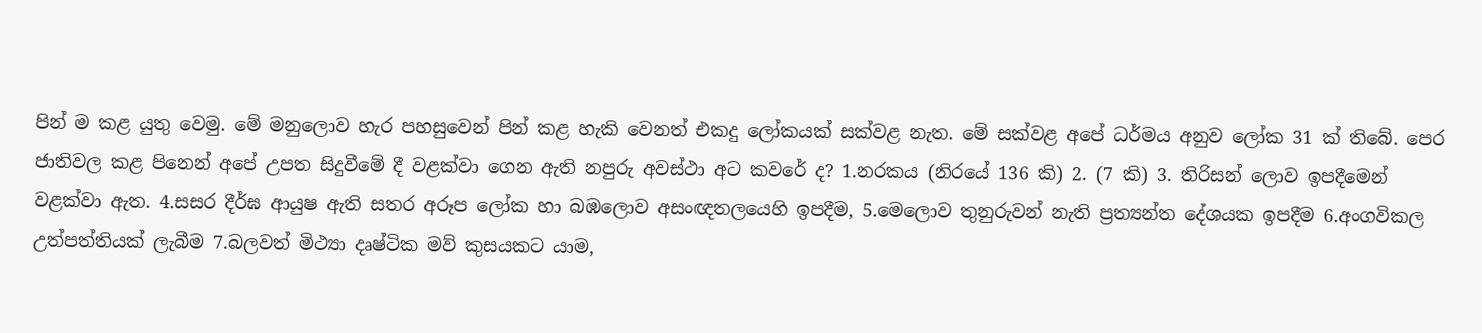පින් ම කළ යුතු වෙමු. මේ මනුලොව හැර පහසුවෙන් පින් කළ හැකි වෙනත් එකදු ලෝකයක් සක්වළ නැත. මේ සක්වළ අපේ ධර්මය අනුව ලෝක 31 ක් තිබේ. පෙර ජාතිවල කළ පිනෙන් අපේ උපත සිදුවීමේ දී වළක්වා ගෙන ඇති නපුරු අවස්ථා අට කවරේ ද? 1.නරකය (නිරයේ 136 කි) 2. (7 කි) 3. තිරිසන් ලොව ඉපදීමෙන් වළක්වා ඇත. 4.සසර දීර්ඝ ආයුෂ ඇති සතර අරූප ලෝක හා බඹලොව අසංඥතලයෙහි ඉපදීම, 5.මෙලොව තුනුරුවන් නැති ප්‍රත්‍යන්ත දේශයක ඉපදීම 6.අංගවිකල උත්පත්තියක් ලැබීම 7.බලවත් මිථ්‍යා දෘෂ්ටික මව් කුසයකට යාම,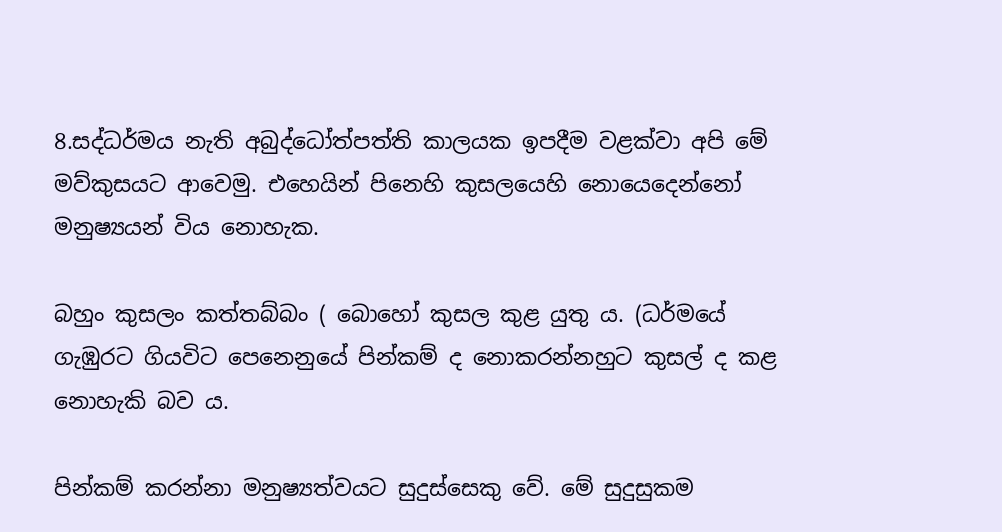8.සද්ධර්මය නැති අබුද්ධෝත්පත්ති කාලයක ඉපදීම වළක්වා අපි මේ මව්කුසයට ආවෙමු. එහෙයින් පිනෙහි කුසලයෙහි නොයෙදෙන්නෝ මනුෂ්‍යයන් විය නොහැක.

බහුං කුසලං කත්තබ්බං ( බොහෝ කුසල කුළ යුතු ය. (ධර්මයේ ගැඹුරට ගියවිට පෙනෙනුයේ පින්කම් ද නොකරන්නහුට කුසල් ද කළ නොහැකි බව ය.

පින්කම් කරන්නා මනුෂ්‍යත්වයට සුදුස්සෙකු වේ. මේ සුදුසුකම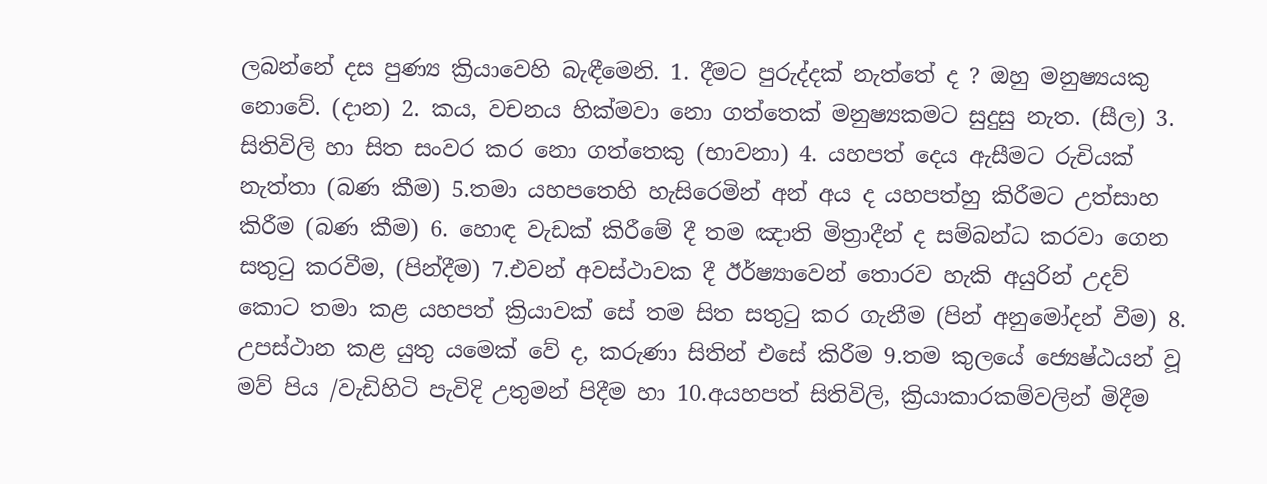ලබන්නේ දස පුණ්‍ය ක්‍රියාවෙහි බැඳීමෙනි. 1. දීමට පුරුද්දක් නැත්තේ ද ? ඔහු මනුෂ්‍යයකු නොවේ. (දාන) 2. කය, වචනය හික්මවා නො ගත්තෙක් මනුෂ්‍යකමට සුදුසු නැත. (සීල) 3. සිතිවිලි හා සිත සංවර කර නො ගත්තෙකු (භාවනා) 4. යහපත් දෙය ඇසීමට රුචියක් නැත්තා (බණ කීම) 5.තමා යහපතෙහි හැසිරෙමින් අන් අය ද යහපත්හු කිරීමට උත්සාහ කිරීම (බණ කීම) 6. හොඳ වැඩක් කිරීමේ දී තම ඤාති මිත්‍රාදීන් ද සම්බන්ධ කරවා ගෙන සතුටු කරවීම, (පින්දීම) 7.එවන් අවස්ථාවක දී ඊර්ෂ්‍යාවෙන් තොරව හැකි අයුරින් උදව් කොට තමා කළ යහපත් ක්‍රියාවක් සේ තම සිත සතුටු කර ගැනීම (පින් අනුමෝදන් වීම) 8. උපස්ථාන කළ යුතු යමෙක් වේ ද, කරුණා සිතින් එසේ කිරීම 9.තම කුලයේ ජ්‍යෙෂ්ඨයන් වූ මව් පිය /වැඩිහිටි පැවිදි උතුමන් පිදීම හා 10.අයහපත් සිතිවිලි, ක්‍රියාකාරකම්වලින් මිදීම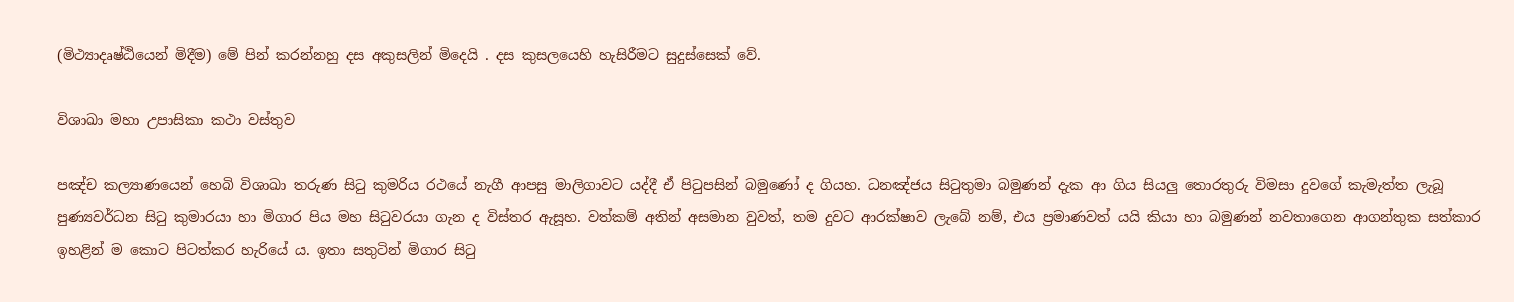(මිථ්‍යාදෘෂ්ඨියෙන් මිදීම) මේ පින් කරන්නහු දස අකුසලින් මිදෙයි . දස කුසලයෙහි හැසිරීමට සුදුස්සෙක් වේ.

විශාඛා මහා උපාසිකා කථා වස්තුව

පඤ්ච කල්‍යාණයෙන් හෙබි විශාඛා තරුණ සිටු කුමරිය රථයේ නැගී ආපසු මාලිගාවට යද්දී ඒ පිටුපසින් බමුණෝ ද ගියහ. ධනඤ්ජය සිටුතුමා බමුණන් දැක ආ ගිය සියලු තොරතුරු විමසා දුවගේ කැමැත්ත ලැබූ පුණ්‍යවර්ධන සිටු කුමාරයා හා මිගාර පිය මහ සිටුවරයා ගැන ද විස්තර ඇසූහ. වත්කම් අතින් අසමාන වුවත්, තම දුවට ආරක්ෂාව ලැබේ නම්, එය ප්‍රමාණවත් යයි කියා හා බමුණන් නවතාගෙන ආගන්තුක සත්කාර ඉහළින් ම කොට පිටත්කර හැරියේ ය. ඉතා සතුටින් මිගාර සිටු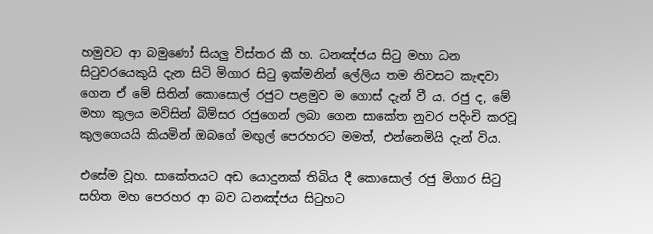හමුවට ආ බමුණෝ සියලු විස්තර කී හ. ධනඤ්ජය සිටු මහා ධන සිටුවරයෙකුයි දැන සිටි මිගාර සිටු ඉක්මනින් ලේලිය තම නිවසට කැඳවා ගෙන ඒ මේ සිතින් කොසොල් රජුට පළමුව ම ගොස් දැන් වී ය. රජු ද, මේ මහා කුලය මවිසින් බිම්සර රජුගෙන් ලබා ගෙන සාකේත නුවර පදිංචි කරවූ කුලගෙයයි කියමින් ඔබගේ මඟුල් පෙරහරට මමත්, එන්නෙමියි දැන් විය.

එසේම වූහ. සාකේතයට අඩ යොදුනක් තිබිය දී කොසොල් රජු මිගාර සිටු සහිත මහ පෙරහර ආ බව ධනඤ්ජය සිටුහට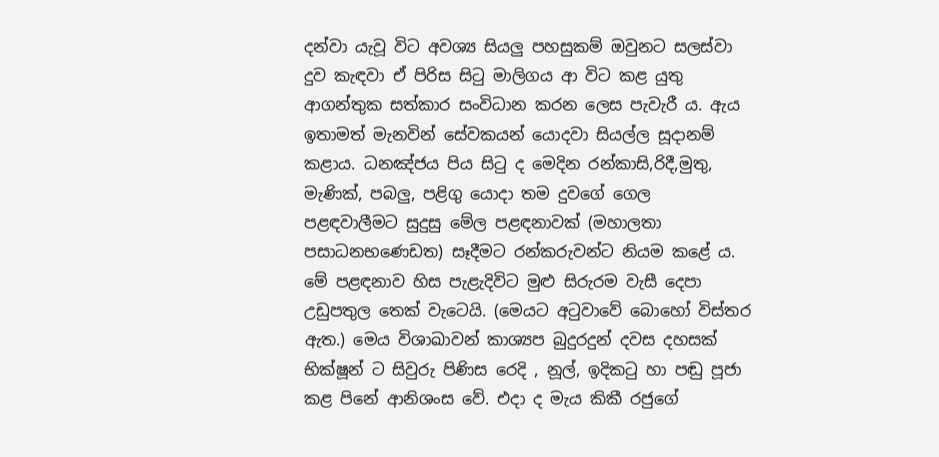දන්වා යැවූ විට අවශ්‍ය සියලු පහසුකම් ඔවුනට සලස්වා දුව කැඳවා ඒ පිරිස සිටු මාලිගය ආ විට කළ යුතු ආගන්තුක සත්කාර සංවිධාන කරන ලෙස පැවැරී ය. ඇය ඉතාමත් මැනවින් සේවකයන් යොදවා සියල්ල සූදානම් කළාය. ධනඤ්ජය පිය සිටු ද මෙදින රන්කාසි,රිදී,මුතු, මැණික්, පබලු, පළිගු යොදා තම දුවගේ ගෙල පළඳවාලීමට සුදුසු මේල පළඳනාවක් (මහාලතා පසාධනභණෙඩත) සෑදීමට රන්කරුවන්ට නියම කළේ ය. මේ පළඳනාව හිස පැළැදිවිට මුළු සිරුරම වැසී දෙපා උඩුපතුල තෙක් වැටෙයි. (මෙයට අටුවාවේ බොහෝ විස්තර ඇත.) මෙය විශාඛාවන් කාශ්‍යප බුදුරදුන් දවස දහසක් භික්ෂූන් ට සිවුරු පිණිස රෙදි , නූල්, ඉදිකටු හා පඬු පූජා කළ පිනේ ආනිශංස වේ. එදා ද මැය කිකී රජුගේ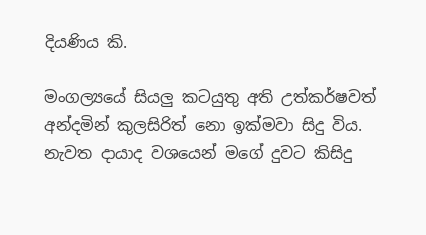දියණිය කි.

මංගල්‍යයේ සියලු කටයුතු අති උත්කර්ෂවත් අන්දමින් කුලසිරිත් නො ඉක්මවා සිදු විය. නැවත දායාද වශයෙන් මගේ දුවට කිසිදු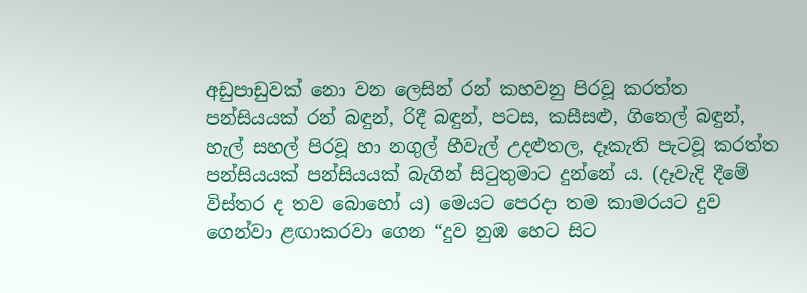අඩුපාඩුවක් නො වන ලෙසින් රන් කහවනු පිරවූ කරත්ත පන්සියයක් රන් බඳුන්, රිදී බඳුන්, පටස, කසීසළු, ගිතෙල් බඳුන්, හැල් සහල් පිරවූ හා නගුල් හීවැල් උදළුතල, දෑකැති පැටවූ කරත්ත පන්සියයක් පන්සියයක් බැගින් සිටුතුමාට දුන්නේ ය. (දෑවැදි දීමේ විස්තර ද තව බොහෝ ය) මෙයට පෙරදා තම කාමරයට දුව ගෙන්වා ළඟාකරවා ගෙන “දුව නුඹ හෙට සිට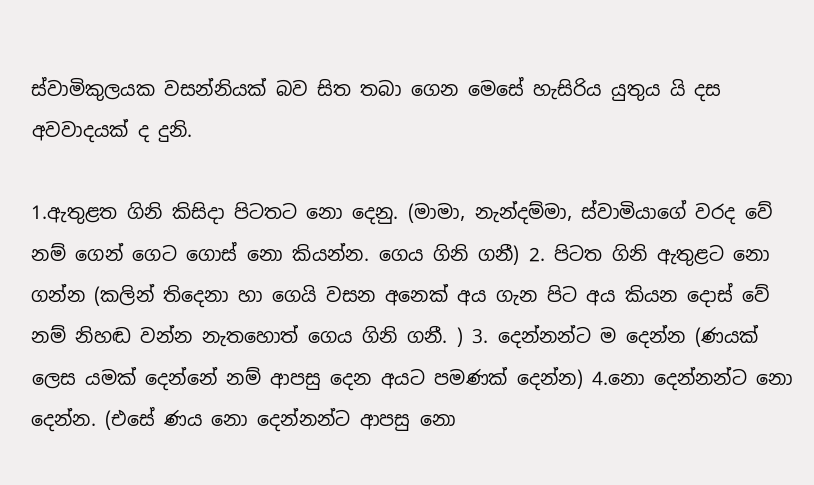ස්වාමිකුලයක වසන්නියක් බව සිත තබා ගෙන මෙසේ හැසිරිය යුතුය යි දස අවවාදයක් ද දුනි.

1.ඇතුළත ගිනි කිසිදා පිටතට නො දෙනු. (මාමා, නැන්දම්මා, ස්වාමියාගේ වරද වේ නම් ගෙන් ගෙට ගොස් නො කියන්න. ගෙය ගිනි ගනී) 2. පිටත ගිනි ඇතුළට නො ගන්න (කලින් තිදෙනා හා ගෙයි වසන අනෙක් අය ගැන පිට අය කියන දොස් වේ නම් නිහඬ වන්න නැතහොත් ගෙය ගිනි ගනී. ) 3. දෙන්නන්ට ම දෙන්න (ණයක් ලෙස යමක් දෙන්නේ නම් ආපසු දෙන අයට පමණක් දෙන්න) 4.නො දෙන්නන්ට නො දෙන්න. (එසේ ණය නො දෙන්නන්ට ආපසු නො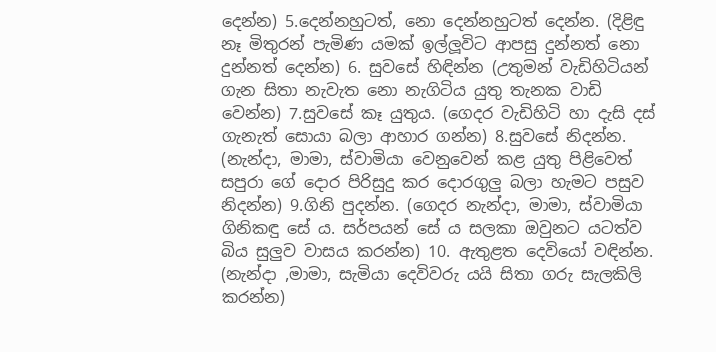දෙන්න) 5.දෙන්නහුටත්, නො දෙන්නහුටත් දෙන්න. (දිළිඳු නෑ මිතුරන් පැමිණ යමක් ඉල්ලූවිට ආපසු දුන්නත් නො දුන්නත් දෙන්න) 6. සුවසේ හිඳින්න (උතුමන් වැඩිහිටියන් ගැන සිතා නැවැත නො නැගිටිය යුතු තැනක වාඩි වෙන්න) 7.සුවසේ කෑ යුතුය. (ගෙදර වැඩිහිටි හා දැසි දස් ගැනැත් සොයා බලා ආහාර ගන්න) 8.සුවසේ නිදන්න. (නැන්දා, මාමා, ස්වාමියා වෙනුවෙන් කළ යුතු පිළිවෙත් සපුරා ගේ දොර පිරිසුදු කර දොරගුලු බලා හැමට පසුව නිදන්න) 9.ගිනි පුදන්න. (ගෙදර නැන්දා, මාමා, ස්වාමියා ගිනිකඳු සේ ය. සර්පයන් සේ ය සලකා ඔවුනට යටත්ව බිය සුලුව වාසය කරන්න) 10. ඇතුළත දෙවියෝ වඳින්න. (නැන්දා ,මාමා, සැමියා දෙවිවරු යයි සිතා ගරු සැලකිලි කරන්න)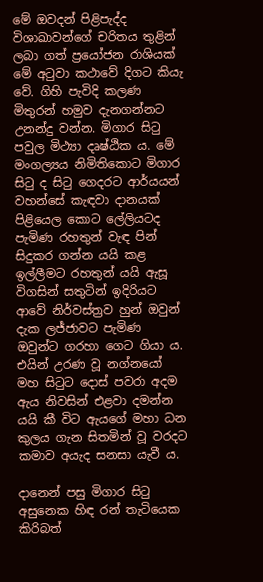මේ ඔවදන් පිළිපැද්ද විශාඛාවන්ගේ චරිතය තුළින් ලබා ගත් ප්‍රයෝජන රාශියක් මේ අටුවා කථාවේ දිගට කියැ වේ. ගිහි පැවිදි කලණ මිතුරන් හමුව දැනගන්නට උනන්දු වන්න. මිගාර සිටු පවුල මිථ්‍යා දෘෂ්ඨික ය. මේ මංගල්‍යය නිමිතිකොට මිගාර සිටු ද සිටු ගෙදරට ආර්යයන් වහන්සේ කැඳවා දානයක් පිළියෙල කොට ලේලියටද පැමිණ රහතුන් වැඳ පින් සිදුකර ගන්න යයි කළ ඉල්ලීමට රහතුන් යයි ඇසූ විගසින් සතුටින් ඉදිරියට ආවේ නිර්වස්ත්‍රව හුන් ඔවුන් දැක ලජ්ජාවට පැමිණ ඔවුන්ට ගරහා ගෙට ගියා ය. එයින් උරණ වූ නග්නයෝ මහ සිටුට දොස් පවරා අදම ඇය නිවසින් එළවා දමන්න යයි කී විට ඇයගේ මහා ධන කුලය ගැන සිතමින් වූ වරදට කමාව අයැද සනසා යැවී ය.

දානෙන් පසු මිගාර සිටු අසුනෙක හිඳ රන් තැටියෙක කිරිබත්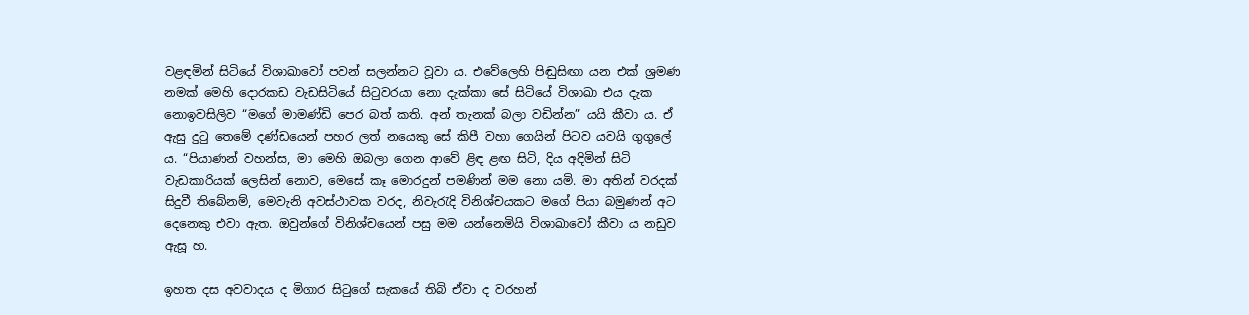වළඳමින් සිටියේ විශාඛාවෝ පවන් සලන්නට වූවා ය. එවේලෙහි පිඬුසිඟා යන එක් ශ්‍රමණ නමක් මෙහි දොරකඩ වැඩසිටියේ සිටුවරයා නො දැක්කා සේ සිටියේ විශාඛා එය දැක නොඉවසිලිව “මගේ මාමණ්ඩි පෙර බත් කති. අන් තැනක් බලා වඩින්න” යයි කීවා ය. ඒ ඇසු දුටු තෙමේ දණ්ඩයෙන් පහර ලත් නයෙකු සේ කිපී වහා ගෙයින් පිටව යවයි ගුගුලේ ය. “පියාණන් වහන්ස, මා මෙහි ඔබලා ගෙන ආවේ ළිඳ ළඟ සිටි, දිය අදිමින් සිටි වැඩකාරියක් ලෙසින් නොව, මෙසේ කෑ මොරදුන් පමණින් මම නො යමි. මා අතින් වරදක් සිදුවී තිබේනම්, මෙවැනි අවස්ථාවක වරද, නිවැරැදි විනිශ්චයකට මගේ පියා බමුණන් අට දෙනෙකු එවා ඇත. ඔවුන්ගේ විනිශ්චයෙන් පසු මම යන්නෙමියි විශාඛාවෝ කීවා ය නඩුව ඇසූ හ.

ඉහත දස අවවාදය ද මිගාර සිටුගේ සැකයේ තිබි ඒවා ද වරහන්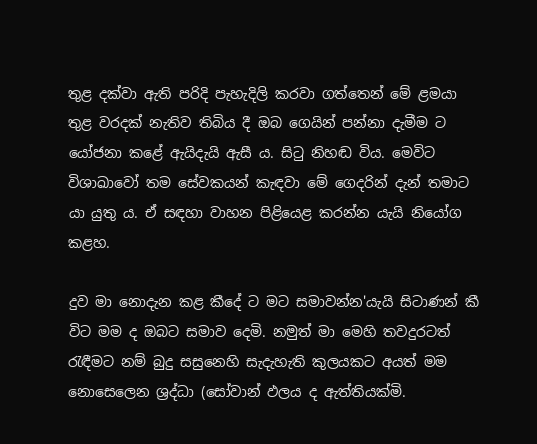තුළ දක්වා ඇති පරිදි පැහැදිලි කරවා ගත්තෙන් මේ ළමයා තුළ වරදක් නැතිව තිබිය දී ඔබ ගෙයින් පන්නා දැමීම ට යෝජනා කළේ ඇයිදැයි ඇසී ය. සිටු නිහඬ විය. මෙවිට විශාඛාවෝ තම සේවකයන් කැඳවා මේ ගෙදරින් දැන් තමාට යා යුතු ය. ඒ සඳහා වාහන පිළියෙළ කරන්න යැයි නියෝග කළහ.

දුව මා නොදැන කළ කීදේ ට මට සමාවන්න'යැයි සිටාණන් කී විට මම ද ඔබට සමාව දෙමි. නමුත් මා මෙහි තවදුරටත් රැඳීමට නම් බුදු සසුනෙහි සැදැහැති කුලයකට අයත් මම නොසෙලෙන ශ්‍රද්ධා (සෝවාන් ඵලය ද ඇත්තියක්මි.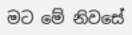මට මේ නිවසේ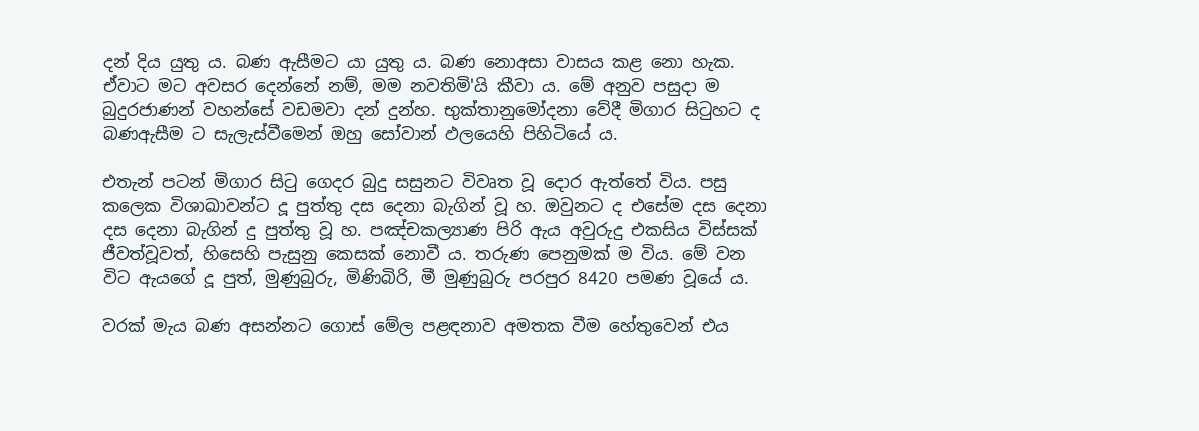දන් දිය යුතු ය. බණ ඇසීමට යා යුතු ය. බණ නොඅසා වාසය කළ නො හැක. ඒවාට මට අවසර දෙන්නේ නම්, මම නවතිමි'යි කීවා ය. මේ අනුව පසුදා ම බුදුරජාණන් වහන්සේ වඩමවා දන් දුන්හ. භුක්තානුමෝදනා වේදී මිගාර සිටුහට ද බණඇසීම ට සැලැස්වීමෙන් ඔහු සෝවාන් ඵලයෙහි පිහිටියේ ය.

එතැන් පටන් මිගාර සිටු ගෙදර බුදු සසුනට විවෘත වූ දොර ඇත්තේ විය. පසු කලෙක විශාඛාවන්ට දූ පුත්තු දස දෙනා බැගින් වූ හ. ඔවුනට ද එසේම දස දෙනා දස දෙනා බැගින් දු පුත්තු වූ හ. පඤ්චකල්‍යාණ පිරි ඇය අවුරුදු එකසිය විස්සක් ජීවත්වූවත්, හිසෙහි පැසුනු කෙසක් නොවී ය. තරුණ පෙනුමක් ම විය. මේ වන විට ඇයගේ දූ පුත්, මුණුබුරු, මිණිබිරි, මී මුණුබුරු පරපුර 8420 පමණ වූයේ ය.

වරක් මැය බණ අසන්නට ගොස් මේල පළඳනාව අමතක වීම හේතුවෙන් එය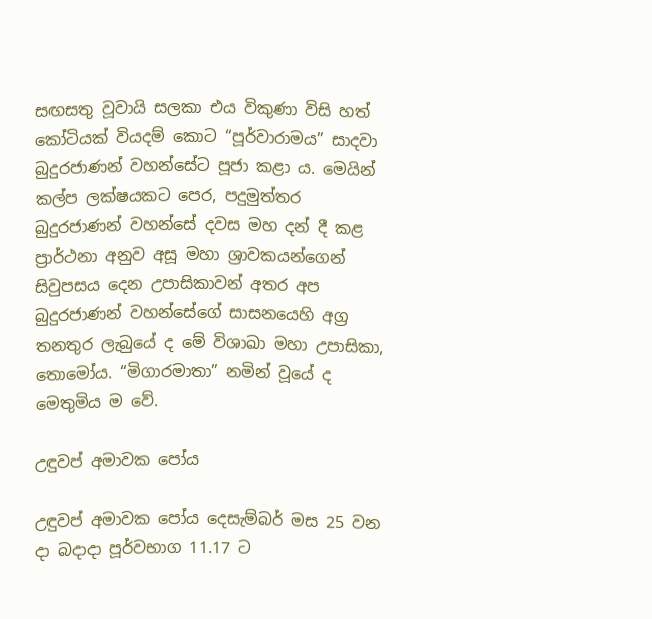සඟසතු වූවායි සලකා එය විකුණා විසි හත් කෝටියක් වියදම් කොට “පූර්වාරාමය” සාදවා බුදුරජාණන් වහන්සේට පූජා කළා ය. මෙයින් කල්ප ලක්ෂයකට පෙර, පදුමුත්තර බුදුරජාණන් වහන්සේ දවස මහ දන් දී කළ ප්‍රාර්ථනා අනුව අසූ මහා ශ්‍රාවකයන්ගෙන් සිවුපසය දෙන උපාසිකාවන් අතර අප බුදුරජාණන් වහන්සේගේ සාසනයෙහි අග්‍ර තනතුර ලැබුයේ ද මේ විශාඛා මහා උපාසිකා, තොමෝය. “මිගාරමාතා” නමින් වූයේ ද මෙතුමිය ම වේ.

උඳුවප් අමාවක පෝය

උඳුවප් අමාවක පෝය දෙසැම්බර් මස 25 වන දා බදාදා පූර්වභාග 11.17 ට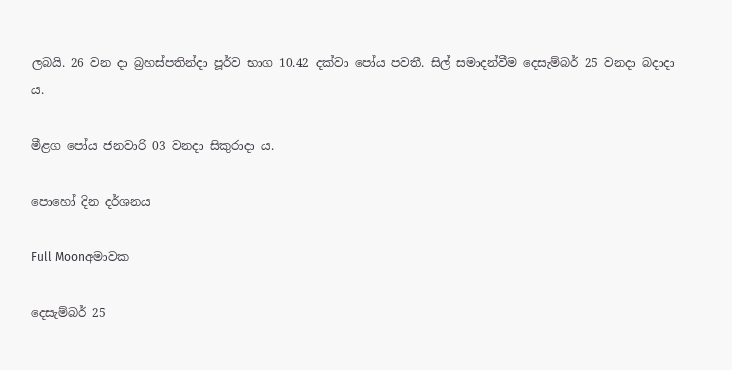ලබයි. 26 වන දා බ්‍රහස්පතින්දා පූර්ව භාග 10.42 දක්වා පෝය පවතී. සිල් සමාදන්වීම දෙසැම්බර් 25 වනදා බදාදා ය.

මීළග පෝය ජනවාරි 03 වනදා සිකුරාදා ය.

පොහෝ දින දර්ශනය

Full Moonඅමාවක

දෙසැම්බර් 25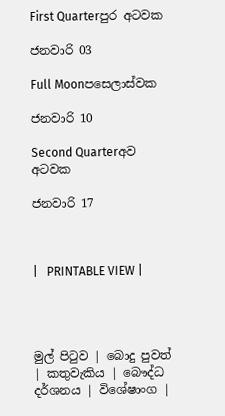First Quarterපුර අටවක

ජනවාරි 03

Full Moonපසෙලාස්වක

ජනවාරි 10

Second Quarterඅව අටවක

ජනවාරි 17



|   PRINTABLE VIEW |




මුල් පිටුව | බොදු පුවත් | කතුවැකිය | බෞද්ධ දර්ශනය | විශේෂාංග |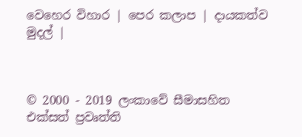වෙහෙර විහාර | පෙර කලාප | දායකත්ව මුදල් |



© 2000 - 2019 ලංකාවේ සීමාසහිත එක්සත් ප්‍රවෘත්ති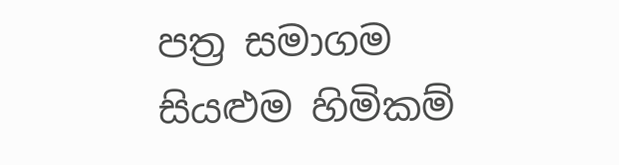පත්‍ර සමාගම
සියළුම හිමිකම්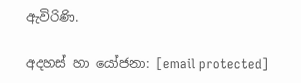ඇවිරිණි.

අදහස් හා යෝජනා: [email protected]